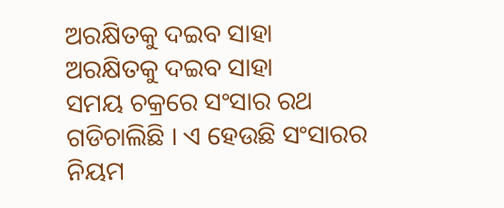ଅରକ୍ଷିତକୁ ଦଇବ ସାହା
ଅରକ୍ଷିତକୁ ଦଇବ ସାହା
ସମୟ ଚକ୍ରରେ ସଂସାର ରଥ ଗଡିଚାଲିଛି । ଏ ହେଉଛି ସଂସାରର ନିୟମ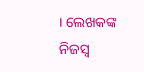। ଲେଖକଙ୍କ ନିଜସ୍ୱ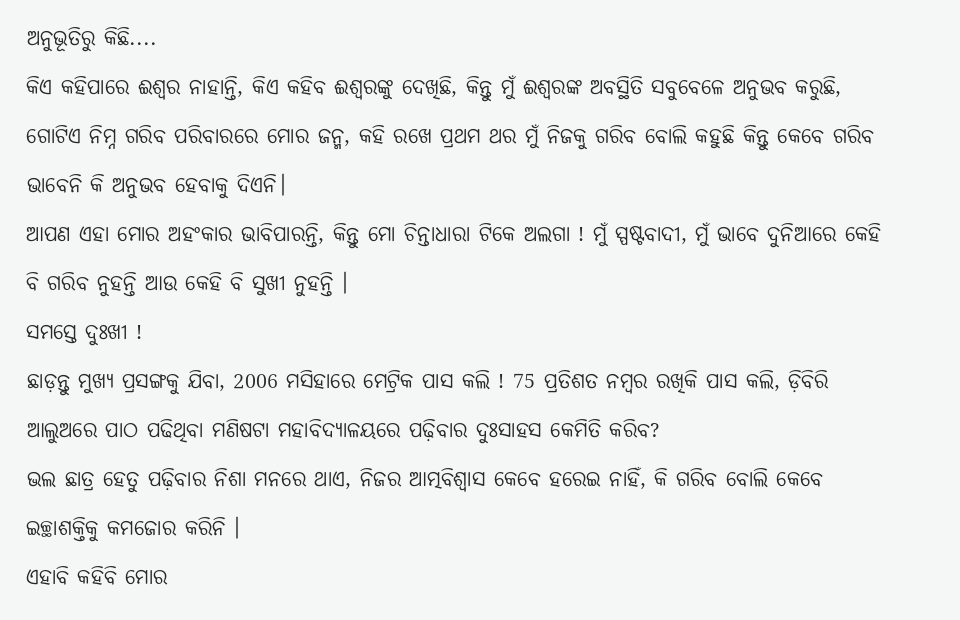ଅନୁଭୂତିରୁ କିଛି....
କିଏ କହିପାରେ ଈଶ୍ୱର ନାହାନ୍ତି, କିଏ କହିବ ଈଶ୍ୱରଙ୍କୁ ଦେଖିଛି, କିନ୍ତୁ ମୁଁ ଈଶ୍ୱରଙ୍କ ଅବସ୍ଥିତି ସବୁବେଳେ ଅନୁଭବ କରୁଛି, ଗୋଟିଏ ନିମ୍ନ ଗରିବ ପରିବାରରେ ମୋର ଜନ୍ମ, କହି ରଖେ ପ୍ରଥମ ଥର ମୁଁ ନିଜକୁ ଗରିବ ବୋଲି କହୁଛି କିନ୍ତୁ କେବେ ଗରିବ ଭାବେନି କି ଅନୁଭବ ହେବାକୁ ଦିଏନି।
ଆପଣ ଏହା ମୋର ଅହଂକାର ଭାବିପାରନ୍ତି, କିନ୍ତୁ ମୋ ଚିନ୍ତାଧାରା ଟିକେ ଅଲଗା ! ମୁଁ ସ୍ପଷ୍ଟବାଦୀ, ମୁଁ ଭାବେ ଦୁନିଆରେ କେହି ବି ଗରିବ ନୁହନ୍ତି ଆଉ କେହି ବି ସୁଖୀ ନୁହନ୍ତି ।
ସମସ୍ତେ ଦୁଃଖୀ !
ଛାଡ଼ନ୍ତୁ ମୁଖ୍ୟ ପ୍ରସଙ୍ଗକୁ ଯିବା, 2006 ମସିହାରେ ମେଟ୍ରିକ ପାସ କଲି ! 75 ପ୍ରତିଶତ ନମ୍ବର ରଖିକି ପାସ କଲି, ଡ଼ିବିରି ଆଲୁଅରେ ପାଠ ପଢିଥିବା ମଣିଷଟା ମହାବିଦ୍ୟାଳୟରେ ପଢ଼ିବାର ଦୁଃସାହସ କେମିତି କରିବ?
ଭଲ ଛାତ୍ର ହେତୁ ପଢ଼ିବାର ନିଶା ମନରେ ଥାଏ, ନିଜର ଆତ୍ମବିଶ୍ଵାସ କେବେ ହରେଇ ନାହିଁ, କି ଗରିବ ବୋଲି କେବେ ଇଚ୍ଛାଶକ୍ତିକୁ କମଜୋର କରିନି ।
ଏହାବି କହିବି ମୋର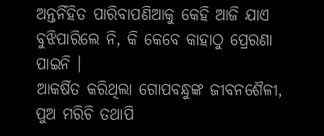ଅନ୍ତର୍ନିହିତ ପାରିବାପଣିଆକୁ କେହି ଆଜି ଯାଏ ବୁଝିପାରିଲେ ନି, କି କେବେ କାହାଠୁ ପ୍ରେରଣା ପାଇନି ।
ଆକର୍ଷିତ କରିଥିଲା ଗୋପବନ୍ଧୁଙ୍କ ଜୀବନଶୈଳୀ, ପୁଅ ମରିଚି ତଥାପି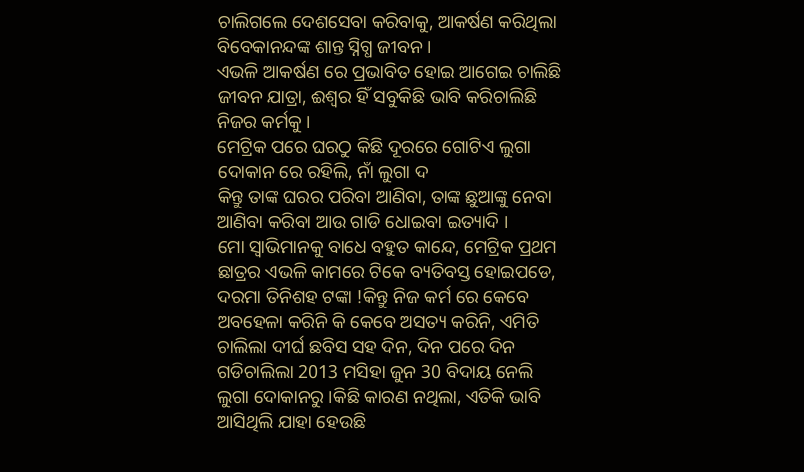ଚାଲିଗଲେ ଦେଶସେବା କରିବାକୁ, ଆକର୍ଷଣ କରିଥିଲା ବିବେକାନନ୍ଦଙ୍କ ଶାନ୍ତ ସ୍ନିଗ୍ଧ ଜୀବନ ।
ଏଭଳି ଆକର୍ଷଣ ରେ ପ୍ରଭାବିତ ହୋଇ ଆଗେଇ ଚାଲିଛି ଜୀବନ ଯାତ୍ରା, ଈଶ୍ୱର ହିଁ ସବୁକିଛି ଭାବି କରିଚାଲିଛି ନିଜର କର୍ମକୁ ।
ମେଟ୍ରିକ ପରେ ଘରଠୁ କିଛି ଦୂରରେ ଗୋଟିଏ ଲୁଗା ଦୋକାନ ରେ ରହିଲି, ନାଁ ଲୁଗା ଦ
କିନ୍ତୁ ତାଙ୍କ ଘରର ପରିବା ଆଣିବା, ତାଙ୍କ ଛୁଆଙ୍କୁ ନେବା ଆଣିବା କରିବା ଆଉ ଗାଡି ଧୋଇବା ଇତ୍ୟାଦି ।
ମୋ ସ୍ୱାଭିମାନକୁ ବାଧେ ବହୁତ କାନ୍ଦେ, ମେଟ୍ରିକ ପ୍ରଥମ ଛାତ୍ରର ଏଭଳି କାମରେ ଟିକେ ବ୍ୟତିବସ୍ତ ହୋଇପଡେ, ଦରମା ତିନିଶହ ଟଙ୍କା !କିନ୍ତୁ ନିଜ କର୍ମ ରେ କେବେ ଅବହେଳା କରିନି କି କେବେ ଅସତ୍ୟ କରିନି, ଏମିତି ଚାଲିଲା ଦୀର୍ଘ ଛବିସ ସହ ଦିନ, ଦିନ ପରେ ଦିନ ଗଡିଚାଲିଲା 2013 ମସିହା ଜୁନ 30 ବିଦାୟ ନେଲି ଲୁଗା ଦୋକାନରୁ ।କିଛି କାରଣ ନଥିଲା, ଏତିକି ଭାବି ଆସିଥିଲି ଯାହା ହେଉଛି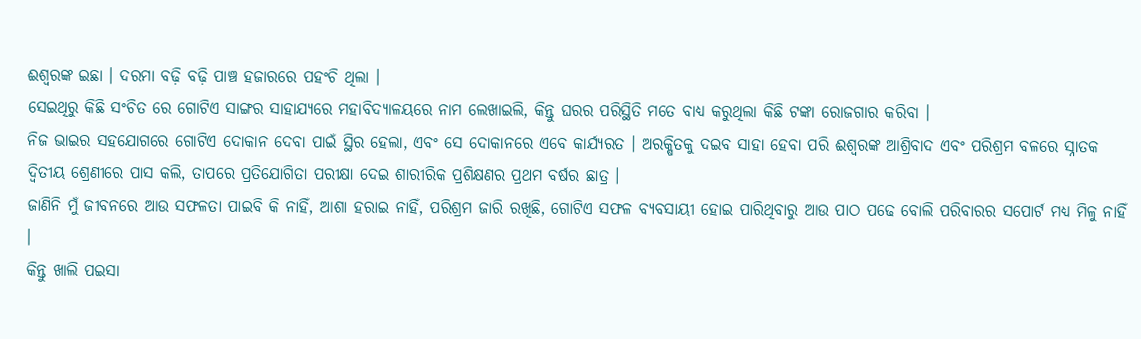ଈଶ୍ୱରଙ୍କ ଇଛା । ଦରମା ବଢ଼ି ବଢ଼ି ପାଞ୍ଚ ହଜାରରେ ପହଂଚି ଥିଲା ।
ସେଇଥିରୁ କିଛି ସଂଚିତ ରେ ଗୋଟିଏ ସାଙ୍ଗର ସାହାଯ୍ୟରେ ମହାବିଦ୍ୟାଳୟରେ ନାମ ଲେଖାଇଲି, କିନ୍ତୁ ଘରର ପରିସ୍ଥିତି ମତେ ବାଧ୍ୟ କରୁଥିଲା କିଛି ଟଙ୍କା ରୋଜଗାର କରିବା ।
ନିଜ ଭାଇର ସହଯୋଗରେ ଗୋଟିଏ ଦୋକାନ ଦେବା ପାଇଁ ସ୍ଥିର ହେଲା, ଏବଂ ସେ ଦୋକାନରେ ଏବେ କାର୍ଯ୍ୟରତ । ଅରକ୍ଷିତକୁ ଦଇବ ସାହା ହେବା ପରି ଈଶ୍ୱରଙ୍କ ଆଶ୍ରିବାଦ ଏବଂ ପରିଶ୍ରମ ବଳରେ ସ୍ନାତକ ଦ୍ୱିତୀୟ ଶ୍ରେଣୀରେ ପାସ କଲି, ତାପରେ ପ୍ରତିଯୋଗିତା ପରୀକ୍ଷା ଦେଇ ଶାରୀରିକ ପ୍ରଶିକ୍ଷଣର ପ୍ରଥମ ବର୍ଷର ଛାତ୍ର ।
ଜାଣିନି ମୁଁ ଜୀବନରେ ଆଉ ସଫଳତା ପାଇବି କି ନାହିଁ, ଆଶା ହରାଇ ନାହିଁ, ପରିଶ୍ରମ ଜାରି ରଖିଛି, ଗୋଟିଏ ସଫଳ ବ୍ୟବସାୟୀ ହୋଇ ପାରିଥିବାରୁ ଆଉ ପାଠ ପଢେ ବୋଲି ପରିବାରର ସପୋର୍ଟ ମଧ୍ୟ ମିଳୁ ନାହିଁ ।
କିନ୍ତୁ ଖାଲି ପଇସା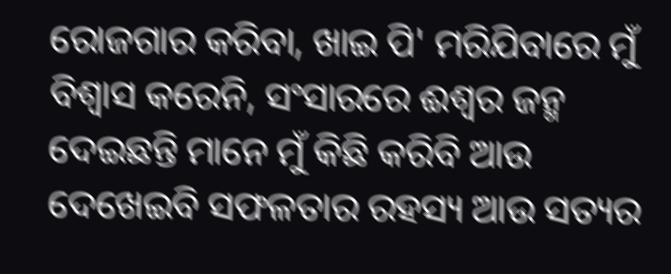ରୋଜଗାର କରିବା, ଖାଇ ପି' ମରିଯିବାରେ ମୁଁ ବିଶ୍ୱାସ କରେନି, ସଂସାରରେ ଈଶ୍ୱର ଜନ୍ମ ଦେଇଛନ୍ତି ମାନେ ମୁଁ କିଛି କରିବି ଆଉ ଦେଖେଇବି ସଫଳତାର ରହସ୍ୟ ଆଉ ସତ୍ୟର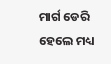ମାର୍ଗ ଡେରି ହେଲେ ମଧ୍ୟ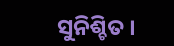ସୁନିଶ୍ଚିତ ।